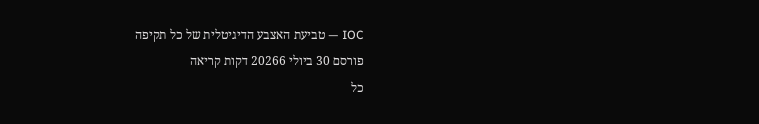IOC — טביעת האצבע הדיגיטלית של כל תקיפה
פורסם 30 ביולי 20266 דקות קריאה
כל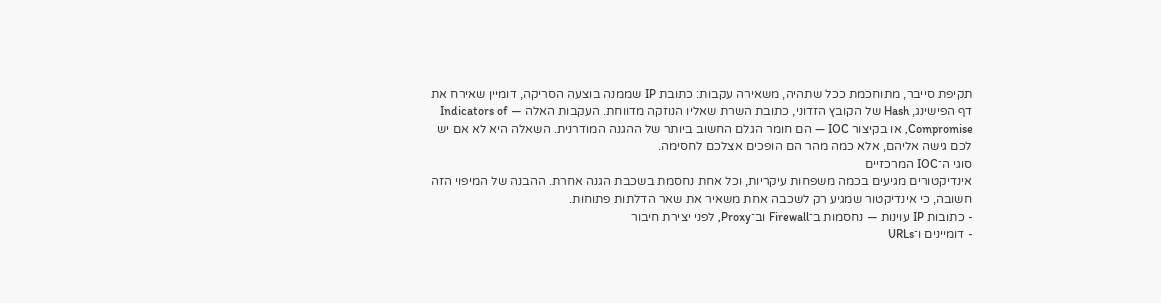תקיפת סייבר, מתוחכמת ככל שתהיה, משאירה עקבות: כתובת IP שממנה בוצעה הסריקה, דומיין שאירח את דף הפישינג, Hash של הקובץ הזדוני, כתובת השרת שאליו הנוזקה מדווחת. העקבות האלה — Indicators of Compromise, או בקיצור IOC — הם חומר הגלם החשוב ביותר של ההגנה המודרנית. השאלה היא לא אם יש לכם גישה אליהם, אלא כמה מהר הם הופכים אצלכם לחסימה.
סוגי ה־IOC המרכזיים
אינדיקטורים מגיעים בכמה משפחות עיקריות, וכל אחת נחסמת בשכבת הגנה אחרת. ההבנה של המיפוי הזה חשובה, כי אינדיקטור שמגיע רק לשכבה אחת משאיר את שאר הדלתות פתוחות.
- כתובות IP עוינות — נחסמות ב־Firewall וב־Proxy, לפני יצירת חיבור
- דומיינים ו־URLs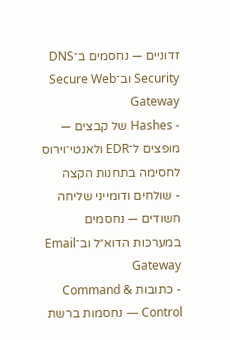זדוניים — נחסמים ב־DNS Security וב־Secure Web Gateway
- Hashes של קבצים — מופצים ל־EDR ולאנטי־וירוס לחסימה בתחנות הקצה
- שולחים ודומייני שליחה חשודים — נחסמים במערכות הדוא״ל וב־Email Gateway
- כתובות Command & Control — נחסמות ברשת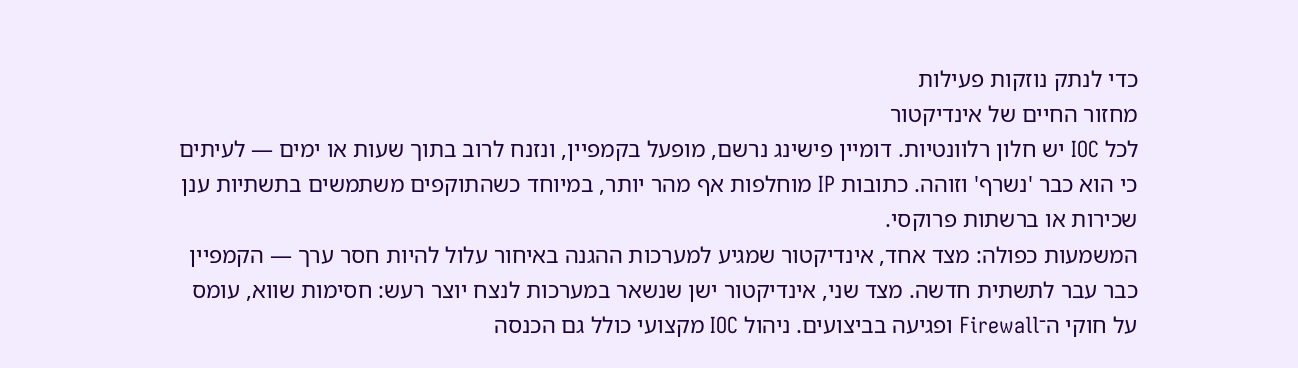כדי לנתק נוזקות פעילות
מחזור החיים של אינדיקטור
לכל IOC יש חלון רלוונטיות. דומיין פישינג נרשם, מופעל בקמפיין, ונזנח לרוב בתוך שעות או ימים — לעיתים כי הוא כבר 'נשרף' וזוהה. כתובות IP מוחלפות אף מהר יותר, במיוחד כשהתוקפים משתמשים בתשתיות ענן שכירות או ברשתות פרוקסי.
המשמעות כפולה: מצד אחד, אינדיקטור שמגיע למערכות ההגנה באיחור עלול להיות חסר ערך — הקמפיין כבר עבר לתשתית חדשה. מצד שני, אינדיקטור ישן שנשאר במערכות לנצח יוצר רעש: חסימות שווא, עומס על חוקי ה־Firewall ופגיעה בביצועים. ניהול IOC מקצועי כולל גם הכנסה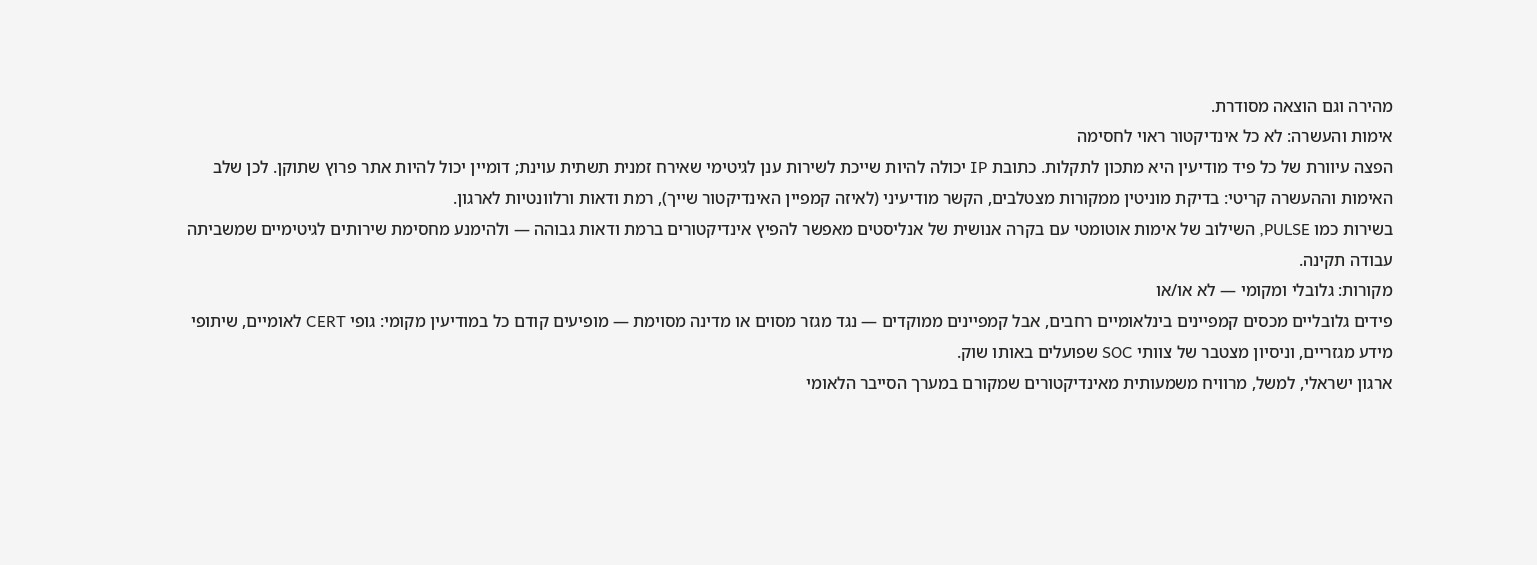מהירה וגם הוצאה מסודרת.
אימות והעשרה: לא כל אינדיקטור ראוי לחסימה
הפצה עיוורת של כל פיד מודיעין היא מתכון לתקלות. כתובת IP יכולה להיות שייכת לשירות ענן לגיטימי שאירח זמנית תשתית עוינת; דומיין יכול להיות אתר פרוץ שתוקן. לכן שלב האימות וההעשרה קריטי: בדיקת מוניטין ממקורות מצטלבים, הקשר מודיעיני (לאיזה קמפיין האינדיקטור שייך), רמת ודאות ורלוונטיות לארגון.
בשירות כמו PULSE, השילוב של אימות אוטומטי עם בקרה אנושית של אנליסטים מאפשר להפיץ אינדיקטורים ברמת ודאות גבוהה — ולהימנע מחסימת שירותים לגיטימיים שמשביתה עבודה תקינה.
מקורות: גלובלי ומקומי — לא או/או
פידים גלובליים מכסים קמפיינים בינלאומיים רחבים, אבל קמפיינים ממוקדים — נגד מגזר מסוים או מדינה מסוימת — מופיעים קודם כל במודיעין מקומי: גופי CERT לאומיים, שיתופי מידע מגזריים, וניסיון מצטבר של צוותי SOC שפועלים באותו שוק.
ארגון ישראלי, למשל, מרוויח משמעותית מאינדיקטורים שמקורם במערך הסייבר הלאומי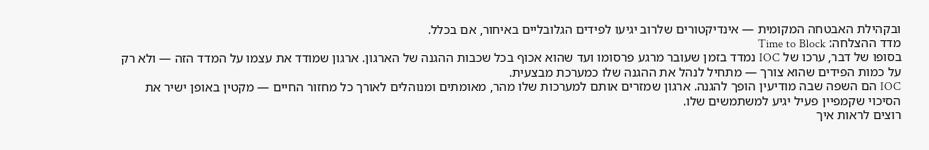ובקהילת האבטחה המקומית — אינדיקטורים שלרוב יגיעו לפידים הגלובליים באיחור, אם בכלל.
מדד ההצלחה: Time to Block
בסופו של דבר, ערכו של IOC נמדד בזמן שעובר מרגע פרסומו ועד שהוא אכוף בכל שכבות ההגנה של הארגון. ארגון שמודד את עצמו על המדד הזה — ולא רק על כמות הפידים שהוא צורך — מתחיל לנהל את ההגנה שלו כמערכת מבצעית.
IOC הם השפה שבה מודיעין הופך להגנה. ארגון שמזרים אותם למערכות שלו מהר, מאומתים ומנוהלים לאורך כל מחזור החיים — מקטין באופן ישיר את הסיכוי שקמפיין פעיל יגיע למשתמשים שלו.
רוצים לראות איך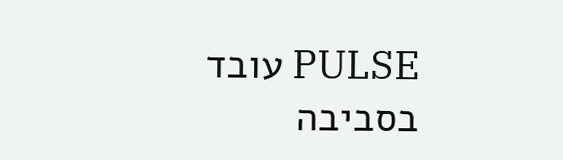PULSE עובד בסביבה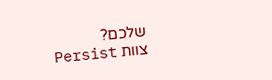שלכם?
צוות Persist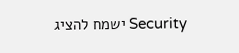Security ישמח להציג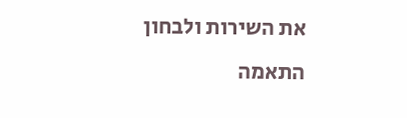את השירות ולבחון התאמה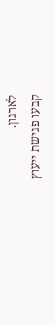לארגון.
קבעו פגישת ייעוץ